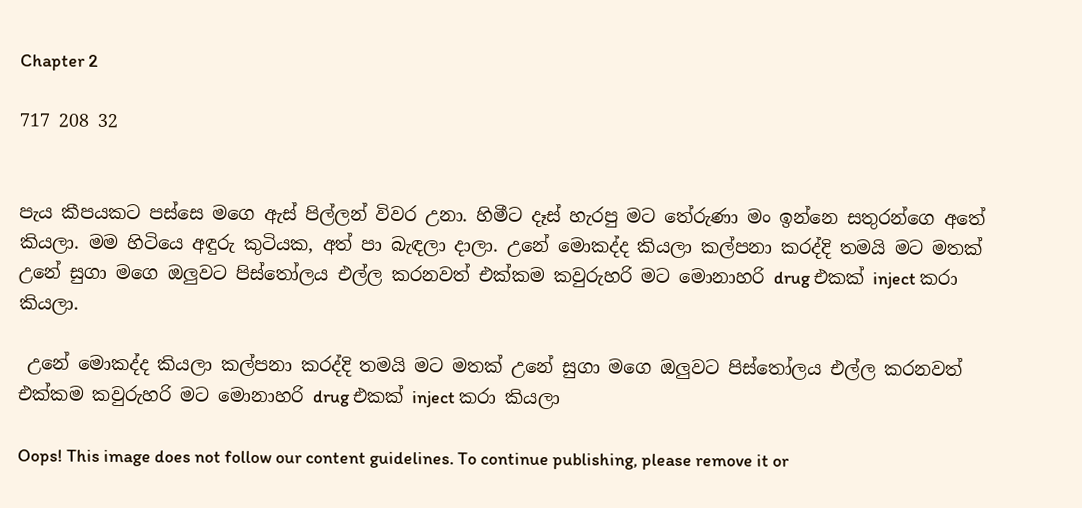Chapter 2

717 208 32


පැය කීපයකට පස්සෙ මගෙ ඇස් පිල්ලන් විවර උනා. හිමීට දෑස් හැරපු මට තේරුණා මං ඉන්නෙ සතුරන්ගෙ අතේ කියලා. මම හිටියෙ අඳුරු කුටියක, අත් පා බැඳලා දාලා. උනේ මොකද්ද කියලා කල්පනා කරද්දි තමයි මට මතක් උනේ සුගා මගෙ ඔලුවට පිස්තෝලය එල්ල කරනවත් එක්කම කවුරුහරි මට මොනාහරි drug එකක් inject කරා කියලා.

 උනේ මොකද්ද කියලා කල්පනා කරද්දි තමයි මට මතක් උනේ සුගා මගෙ ඔලුවට පිස්තෝලය එල්ල කරනවත් එක්කම කවුරුහරි මට මොනාහරි drug එකක් inject කරා කියලා

Oops! This image does not follow our content guidelines. To continue publishing, please remove it or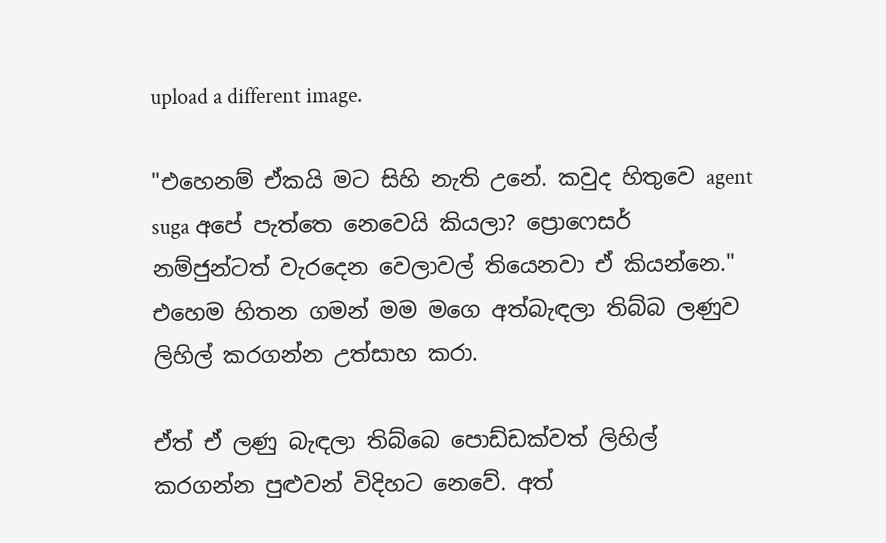upload a different image.

"එහෙනම් ඒකයි මට සිහි නැති උනේ. කවුද හිතුවෙ agent suga අපේ පැත්තෙ නෙවෙයි කියලා? ප්‍රොෆෙසර් නම්ජුන්ටත් වැරදෙන වෙලාවල් තියෙනවා ඒ කියන්නෙ." එහෙම හිතන ගමන් මම මගෙ අත්බැඳලා තිබ්බ ලණුව ලිහිල් කරගන්න උත්සාහ කරා.

ඒත් ඒ ලණු බැඳලා තිබ්බෙ පොඩ්ඩක්වත් ලිහිල් කරගන්න පුළුවන් විදිහට නෙවේ. අත්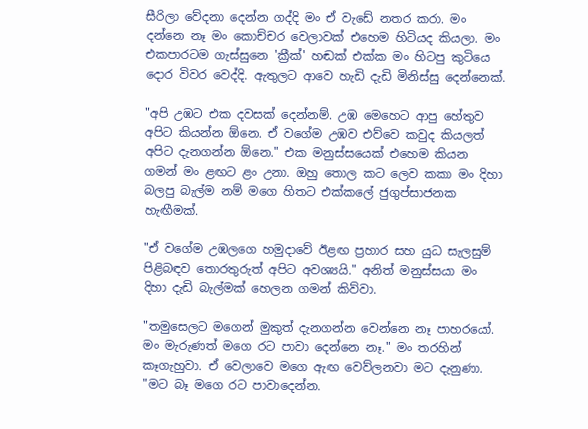සීරිලා වේදනා දෙන්න ගද්දි මං ඒ වැඩේ නතර කරා. මං දන්නෙ නෑ මං කොච්චර වෙලාවක් එහෙම හිටියද කියලා. මං එකපාරටම ගැස්සුනෙ 'ක්‍රීක්' හඬක් එක්ක මං හිටපු කුටියෙ දොර විවර වෙද්දි. ඇතුලට ආවෙ හැඩි දැඩි මිනිස්සු දෙන්නෙක්.

"අපි උඹට එක දවසක් දෙන්නම්. උඹ මෙහෙට ආපු හේතුව අපිට කියන්න ඕනෙ. ඒ වගේම උඹව එව්වෙ කවුද කියලත් අපිට දැනගන්න ඕනෙ." එක මනුස්සයෙක් එහෙම කියන ගමන් මං ළඟට ළං උනා. ඔහු තොල කට ලෙව කකා මං දිහා බලපු බැල්ම නම් මගෙ හිතට එක්කලේ ජුගුප්සාජනක හැඟීමක්.

"ඒ වගේම උඹලගෙ හමුදාවේ ඊළඟ ප්‍රහාර සහ යුධ සැලසුම් පිළිබඳව තොරතුරුත් අපිට අවශ්‍යයි." අනිත් මනුස්සයා මං දිහා දැඩි බැල්මක් හෙලන ගමන් කිව්වා.

"තමුසෙලට මගෙන් මුකුත් දැනගන්න වෙන්නෙ නෑ පාහරයෝ. මං මැරුණත් මගෙ රට පාවා දෙන්නෙ නෑ." මං තරහින් කෑගැහුවා. ඒ වෙලාවෙ මගෙ ඇඟ වෙව්ලනවා මට දැනුණා. "මට බෑ මගෙ රට පාවාදෙන්න.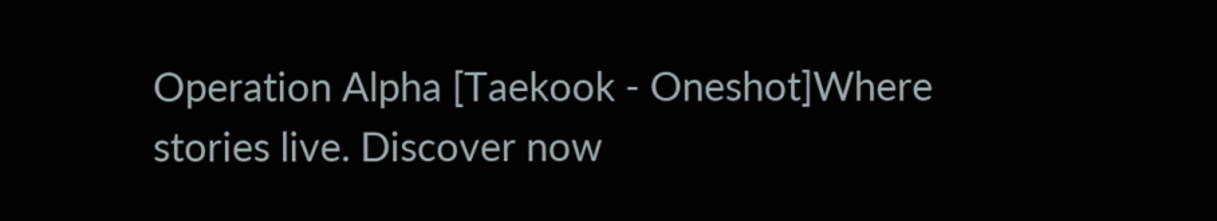Operation Alpha [Taekook - Oneshot]Where stories live. Discover now